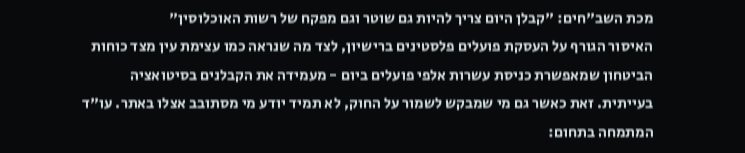מכת השב"חים: "קבלן היום צריך להיות גם שוטר וגם מפקח של רשות האוכלוסין"
האיסור הגורף על העסקת פועלים פלסטינים ברישיון, לצד מה שנראה כמו עצימת עין מצד כוחות הביטחון שמאפשרת כניסת עשרות אלפי פועלים ביום - מעמידה את הקבלנים בסיטואציה בעייתית. זאת כאשר גם מי שמבקש לשמור על החוק, לא תמיד יודע מי מסתובב אצלו באתר. עו"ד המתמחה בתחום: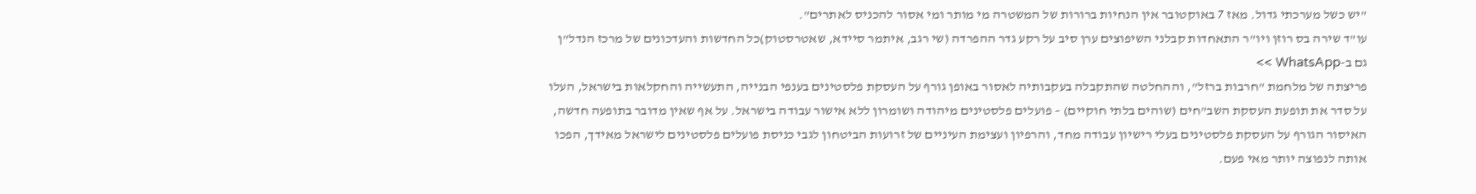"יש כשל מערכתי גדול. מאז 7 באוקטובר אין הנחיות ברורות של המשטרה מי מותר ומי אסור להכניס לאתרים".
עו"ד שירה בס רוזן ויו"ר התאחדות קבלני השיפוצים ערן סיב על רקע גדר ההפרדה (שי רגב, איתמר סיידא, שאטרסטוק)כל החדשות והעדכונים של מרכז הנדל"ן גם ב-WhatsApp >>
פריצתה של מלחמת "חרבות ברזל", וההחלטה שהתקבלה בעקבותיה לאסור באופן גורף על העסקת פלסטינים בענפי הבנייה, התעשייה והחקלאות בישראל, העלו על סדר את תופעת העסקת השב"חים (שוהים בלתי חוקיים) – פועלים פלסטינים מיהודה ושומרון ללא אישור עבודה בישראל. על אף שאין מדובר בתופעה חדשה, האיסור הגורף על העסקת פלסטינים בעלי רישיון עבודה מחד, והרפיון ועצימת העיניים של זרועות הביטחון לגבי כניסת פועלים פלסטינים לישראל מאידך, הפכו אותה לנפוצה יותר מאי פעם.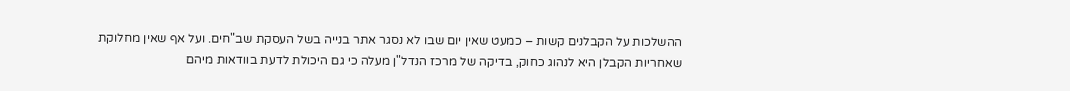ההשלכות על הקבלנים קשות – כמעט שאין יום שבו לא נסגר אתר בנייה בשל העסקת שב"חים. ועל אף שאין מחלוקת שאחריות הקבלן היא לנהוג כחוק, בדיקה של מרכז הנדל"ן מעלה כי גם היכולת לדעת בוודאות מיהם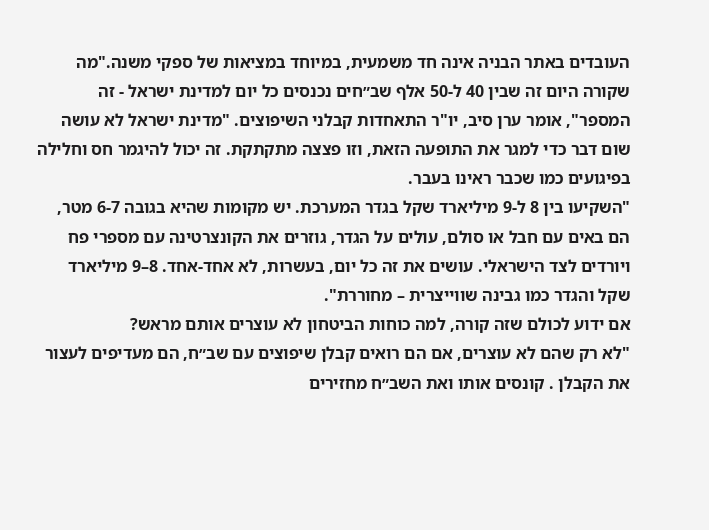העובדים באתר הבניה אינה חד משמעית, במיוחד במציאות של ספקי משנה."מה שקורה היום זה שבין 40 ל-50 אלף שב״חים נכנסים כל יום למדינת ישראל - זה המספר", אומר ערן סיב, יו"ר התאחדות קבלני השיפוצים. "מדינת ישראל לא עושה שום דבר כדי למגר את התופעה הזאת, וזו פצצה מתקתקת. זה יכול להיגמר חס וחלילה בפיגועים כמו שכבר ראינו בעבר.
"השקיעו בין 8 ל-9 מיליארד שקל בגדר המערכת. יש מקומות שהיא בגובה 6-7 מטר, הם באים עם חבל או סולם, עולים על הגדר, גוזרים את הקונצרטינה עם מספרי פח ויורדים לצד הישראלי. עושים את זה כל יום, בעשרות, לא אחד-אחד. 8–9 מיליארד שקל והגדר כמו גבינה שווייצרית – מחוררת".
אם ידוע לכולם שזה קורה, למה כוחות הביטחון לא עוצרים אותם מראש?
"לא רק שהם לא עוצרים, אם הם רואים קבלן שיפוצים עם שב״ח, הם מעדיפים לעצור את הקבלן . קונסים אותו ואת השב״ח מחזירים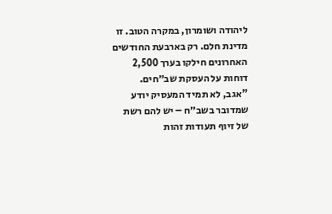ליהודה ושומרון, במקרה הטוב. זו מדינת חלם. רק בארבעת החודשים האחרונים חילקו בערך 2,500 דוחות על העסקת שב״חים.
"אגב, לא תמיד המעסיק יודע שמדובר בשב״ח – יש להם רשת של זיוף תעודות זהות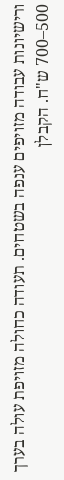ורישיונות עבודה מזויפים ענפה בשטחים. תעודה כחולה מזויפת עולה בערך 500–700 ש"ח. הקבלן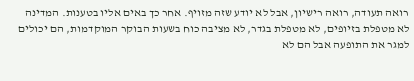רואה תעודה, רואה רישיון, אבל לא יודע שזה מזויף. אחר כך באים אליו בטענות. המדינה לא מטפלת בזיופים, לא מטפלת בגדר, לא מציבה כוח בשעות הבוקר המוקדמות, הם יכולים למגר את התופעה אבל הם לא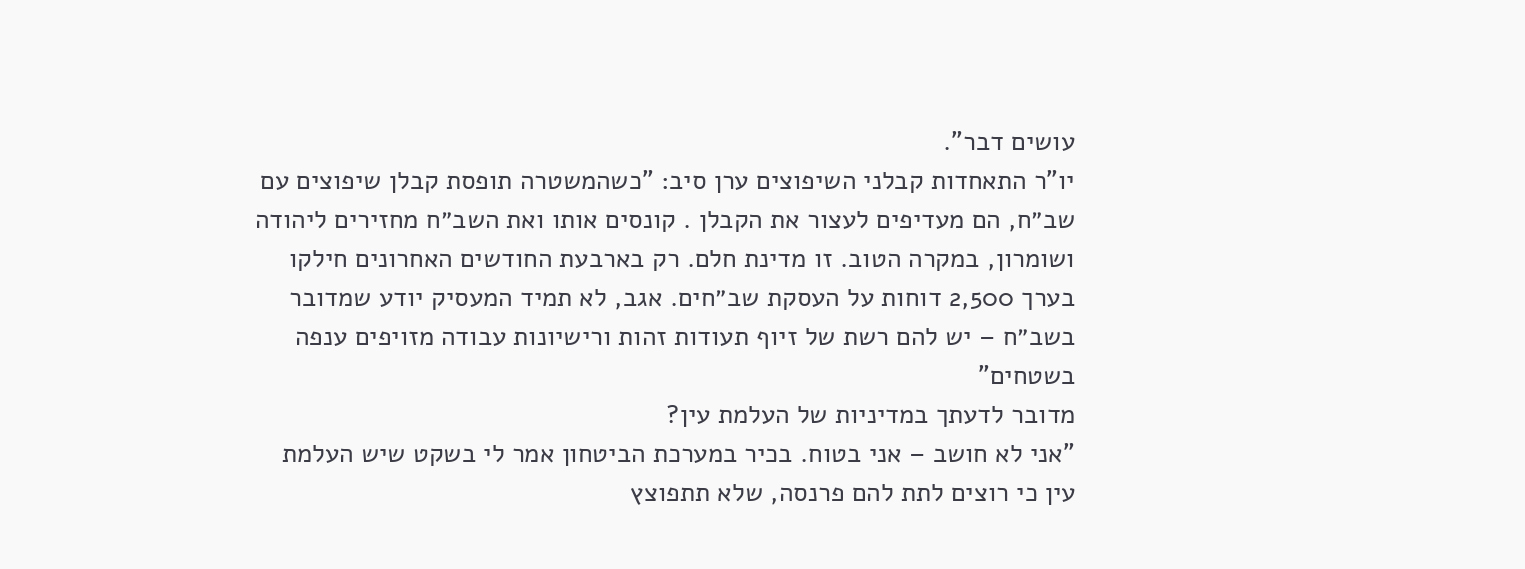עושים דבר".
יו"ר התאחדות קבלני השיפוצים ערן סיב: "כשהמשטרה תופסת קבלן שיפוצים עם שב״ח, הם מעדיפים לעצור את הקבלן . קונסים אותו ואת השב״ח מחזירים ליהודה ושומרון, במקרה הטוב. זו מדינת חלם. רק בארבעת החודשים האחרונים חילקו בערך 2,500 דוחות על העסקת שב״חים. אגב, לא תמיד המעסיק יודע שמדובר בשב״ח – יש להם רשת של זיוף תעודות זהות ורישיונות עבודה מזויפים ענפה בשטחים"
מדובר לדעתך במדיניות של העלמת עין?
"אני לא חושב – אני בטוח. בכיר במערכת הביטחון אמר לי בשקט שיש העלמת עין כי רוצים לתת להם פרנסה, שלא תתפוצץ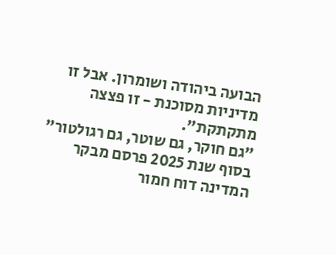הבועה ביהודה ושומרון. אבל זו מדיניות מסוכנת - זו פצצה מתקתקת".
"גם חוקר, גם שוטר, גם רגולטור"
בסוף שנת 2025 פרסם מבקר המדינה דוח חמור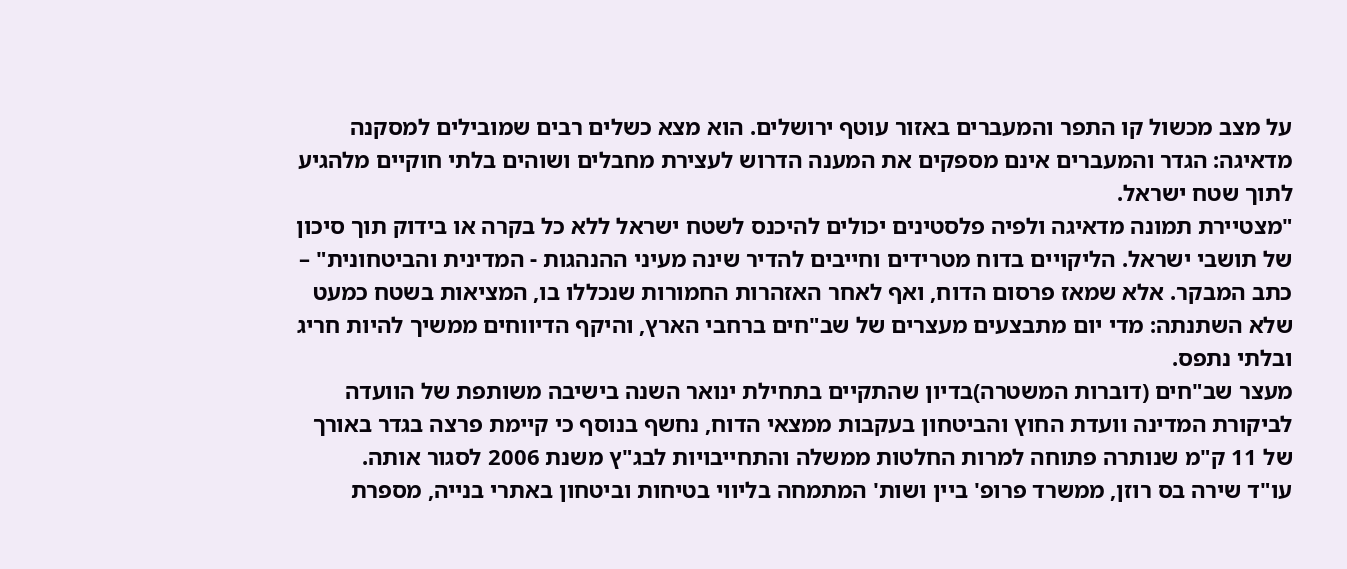על מצב מכשול קו התפר והמעברים באזור עוטף ירושלים. הוא מצא כשלים רבים שמובילים למסקנה מדאיגה: הגדר והמעברים אינם מספקים את המענה הדרוש לעצירת מחבלים ושוהים בלתי חוקיים מלהגיע לתוך שטח ישראל.
"מצטיירת תמונה מדאיגה ולפיה פלסטינים יכולים להיכנס לשטח ישראל ללא כל בקרה או בידוק תוך סיכון של תושבי ישראל. הליקויים בדוח מטרידים וחייבים להדיר שינה מעיני ההנהגות - המדינית והביטחונית" – כתב המבקר. אלא שמאז פרסום הדוח, ואף לאחר האזהרות החמורות שנכללו בו, המציאות בשטח כמעט שלא השתנתה: מדי יום מתבצעים מעצרים של שב"חים ברחבי הארץ, והיקף הדיווחים ממשיך להיות חריג ובלתי נתפס.
מעצר שב"חים (דוברות המשטרה)בדיון שהתקיים בתחילת ינואר השנה בישיבה משותפת של הוועדה לביקורת המדינה וועדת החוץ והביטחון בעקבות ממצאי הדוח, נחשף בנוסף כי קיימת פרצה בגדר באורך של 11 ק"מ שנותרה פתוחה למרות החלטות ממשלה והתחייבויות לבג"ץ משנת 2006 לסגור אותה.
עו"ד שירה בס רוזן, ממשרד פרופ' ביין ושות' המתמחה בליווי בטיחות וביטחון באתרי בנייה, מספרת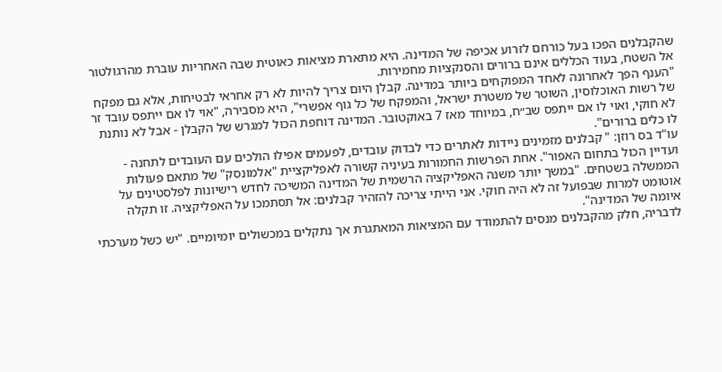שהקבלנים הפכו בעל כורחם לזרוע אכיפה של המדינה. היא מתארת מציאות כאוטית שבה האחריות עוברת מהרגולטור אל השטח, בעוד הכללים אינם ברורים והסנקציות מחמירות.
"הענף הפך לאחרונה לאחד המפוקחים ביותר במדינה. קבלן היום צריך להיות לא רק אחראי לבטיחות, אלא גם מפקח של רשות האוכלוסין, השוטר של משטרת ישראל, והמפקח של כל גוף אפשרי", היא מסבירה, "אוי לו אם ייתפס עובד זר לא חוקי, ואוי לו אם ייתפס שב״ח, במיוחד מאז 7 באוקטובר. המדינה דוחפת הכול למגרש של הקבלן - אבל לא נותנת לו כלים ברורים".
עו"ד בס רוזן: " קבלנים מזמינים ניידות לאתרים כדי לבדוק עובדים, לפעמים אפילו הולכים עם העובדים לתחנה - ועדיין הכול בתחום האפור". אחת הפרשות החמורות בעיניה קשורה לאפליקציית "אלמונסק" של מתאם פעולות הממשלה בשטחים. "במשך יותר משנה האפליקציה הרשמית של המדינה המשיכה לחדש רישיונות לפלסטינים על אוטומט למרות שבפועל זה לא היה חוקי. אני הייתי צריכה להזהיר קבלנים: אל תסתמכו על האפליקציה. זו תקלה איומה של המדינה".
לדבריה, חלק מהקבלנים מנסים להתמודד עם המציאות המאתגרת אך נתקלים במכשולים יומיומיים. "יש כשל מערכתי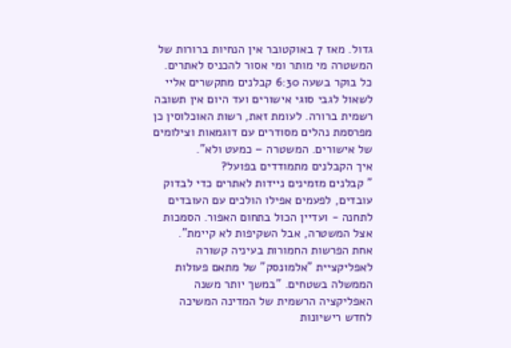גדול. מאז 7 באוקטובר אין הנחיות ברורות של המשטרה מי מותר ומי אסור להכניס לאתרים. כל בוקר בשעה 6:30 קבלנים מתקשרים אליי לשאול לגבי סוגי אישורים ועד היום אין תשובה רשמית ברורה. לעומת זאת, רשות האוכלוסין כן מפרסמת נהלים מסודרים עם דוגמאות וצילומים של אישורים. המשטרה – כמעט ולא".
איך הקבלנים מתמודדים בפועל?
" קבלנים מזמינים ניידות לאתרים כדי לבדוק עובדים, לפעמים אפילו הולכים עם העובדים לתחנה - ועדיין הכול בתחום האפור. הסמכות אצל המשטרה, אבל השקיפות לא קיימת".
אחת הפרשות החמורות בעיניה קשורה לאפליקציית "אלמונסק" של מתאם פעולות הממשלה בשטחים. "במשך יותר משנה האפליקציה הרשמית של המדינה המשיכה לחדש רישיונות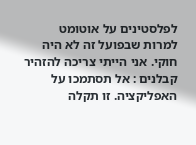לפלסטינים על אוטומט למרות שבפועל זה לא היה חוקי. אני הייתי צריכה להזהיר קבלנים : אל תסתמכו על האפליקציה. זו תקלה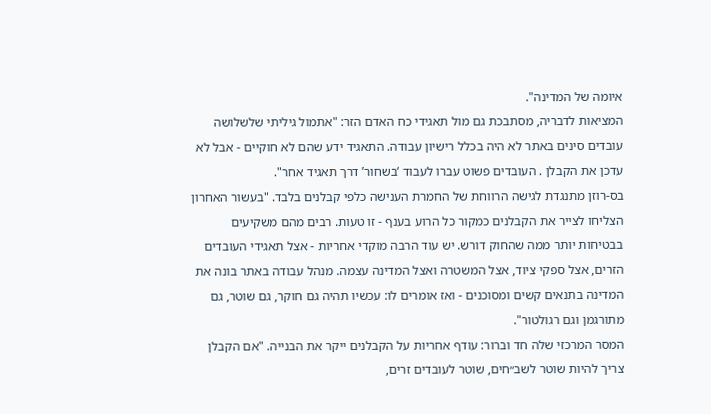איומה של המדינה".
המציאות לדבריה, מסתבכת גם מול תאגידי כח האדם הזר: "אתמול גיליתי שלשלושה עובדים סינים באתר לא היה בכלל רישיון עבודה. התאגיד ידע שהם לא חוקיים - אבל לא עדכן את הקבלן . העובדים פשוט עברו לעבוד ‘בשחור’ דרך תאגיד אחר".
בס-רוזן מתנגדת לגישה הרווחת של החמרת הענישה כלפי קבלנים בלבד. "בעשור האחרון הצליחו לצייר את הקבלנים כמקור כל הרוע בענף - זו טעות. רבים מהם משקיעים בבטיחות יותר ממה שהחוק דורש. יש עוד הרבה מוקדי אחריות - אצל תאגידי העובדים הזרים, אצל ספקי ציוד, אצל המשטרה ואצל המדינה עצמה. מנהל עבודה באתר בונה את המדינה בתנאים קשים ומסוכנים - ואז אומרים לו: עכשיו תהיה גם חוקר, גם שוטר, גם מתורגמן וגם רגולטור".
המסר המרכזי שלה חד וברור: עודף אחריות על הקבלנים ייקר את הבנייה. "אם הקבלן צריך להיות שוטר לשב״חים, שוטר לעובדים זרים,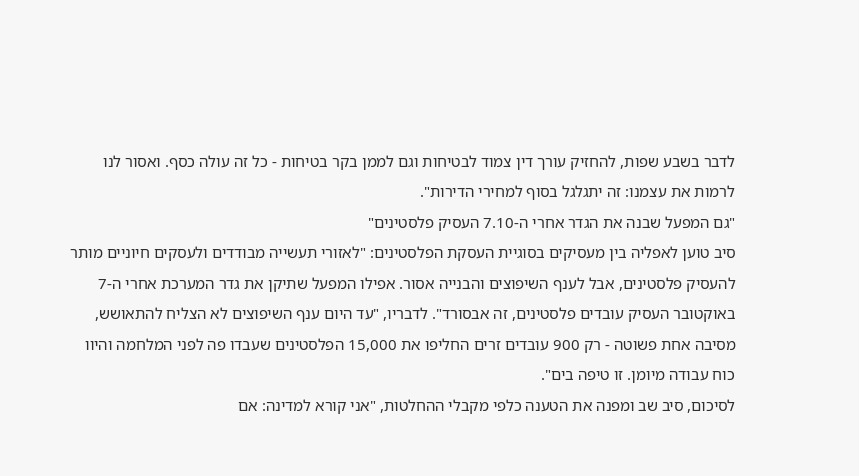לדבר בשבע שפות, להחזיק עורך דין צמוד לבטיחות וגם לממן בקר בטיחות - כל זה עולה כסף. ואסור לנו לרמות את עצמנו: זה יתגלגל בסוף למחירי הדירות".
"גם המפעל שבנה את הגדר אחרי ה-7.10 העסיק פלסטינים"
סיב טוען לאפליה בין מעסיקים בסוגיית העסקת הפלסטינים: "לאזורי תעשייה מבודדים ולעסקים חיוניים מותר להעסיק פלסטינים, אבל לענף השיפוצים והבנייה אסור. אפילו המפעל שתיקן את גדר המערכת אחרי ה-7 באוקטובר העסיק עובדים פלסטינים, זה אבסורד". לדבריו, "עד היום ענף השיפוצים לא הצליח להתאושש, מסיבה אחת פשוטה - רק 900 עובדים זרים החליפו את 15,000 הפלסטינים שעבדו פה לפני המלחמה והיוו כוח עבודה מיומן. זו טיפה בים".
לסיכום, סיב שב ומפנה את הטענה כלפי מקבלי ההחלטות, "אני קורא למדינה: אם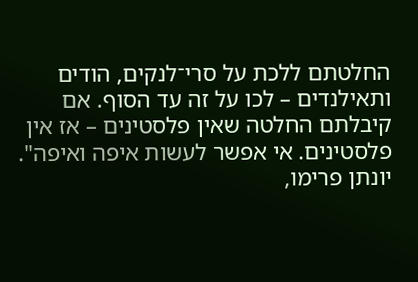החלטתם ללכת על סרי־לנקים, הודים ותאילנדים – לכו על זה עד הסוף. אם קיבלתם החלטה שאין פלסטינים – אז אין פלסטינים. אי אפשר לעשות איפה ואיפה".
יונתן פרימו,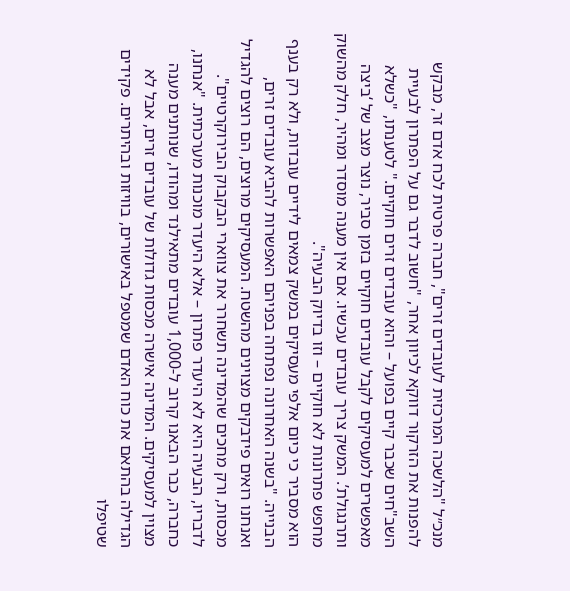מנכ״ל "הלשכה המרכזית לעובדים זרים", חברה פרטית לכח אדם זר, מבקש להפנות את הזרקור דווקא לכיוון אחר, "חשוב לדבר גם על הפתרון לבעיית השב"חים שכבר קיים בפועל – והוא עובדים זרים חוקיים." לטענתו, "כשלא מאפשרים למעסיקים לקבל עובדים חוקיים בזמן סביר, נוצר מצב של ‘ביצה ותרנגולת’. המשק צריך עובדים עכשיו. אם אין מענה מוסדר ומהיר, חלק מהשוק מחפש פתרונות לא חוקיים – וזו בדיוק הבעיה".
הוא מסביר כי כיום אלפי מעסיקים במשק צמאים לידיים עובדות, ולא רק בענף הבנייה. "בשנה האחרונה נפתחה בפניהם האפשרות להביא עובדים זרים, ואנחנו רואים פידבקים מצוינים מהשטח. המעסיקים מרוצים, הם רוצים להגדיל מכסות, ורק מחכים שהמדינה תשחרר את צווארי הבקבוק הבירוקרטיים".
לדבריו, הבעיה היא לא היעדר פתרון – אלא היעדר מוכנות מערכתית. "אנחנו, כחברה, כבר הבאנו קרוב ל-1,000 עובדים מתאילנד ומהודו, שנותנים מענה מצוין למעסיקים. המדינה אישרה מכסות גדולות של עובדים זרים, אבל לא הגדילה בהתאם את כוח האדם שמטפל באישורים, בוויזות ובהיתרים. פקידים שטיפלו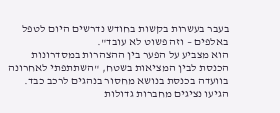בעבר בעשרות בקשות בחודש נדרשים היום לטפל באלפים – וזה פשוט לא עובד".
הוא מצביע על הפער בין ההצהרות במסדרונות הכנסת לבין המציאות בשטח, "השתתפתי לאחרונה בוועדה בכנסת בנושא מחסור בנהגים לרכב כבד. הגיעו נציגים מחברות גדולות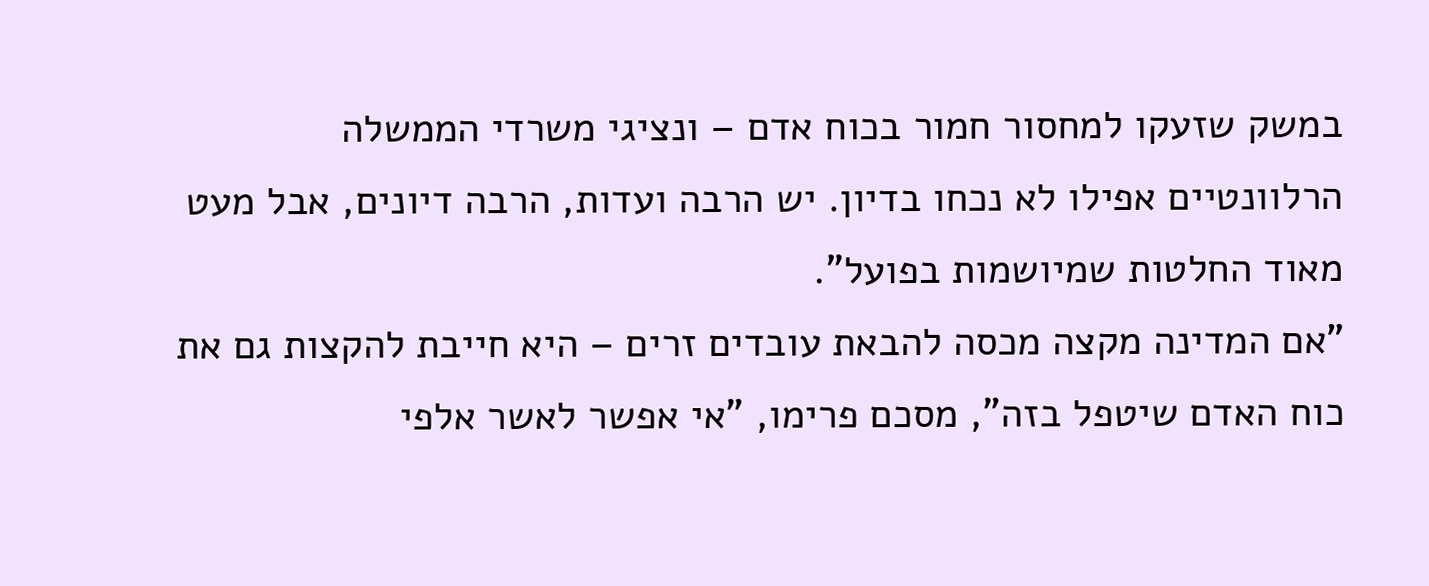במשק שזעקו למחסור חמור בכוח אדם – ונציגי משרדי הממשלה הרלוונטיים אפילו לא נכחו בדיון. יש הרבה ועדות, הרבה דיונים, אבל מעט מאוד החלטות שמיושמות בפועל".
"אם המדינה מקצה מכסה להבאת עובדים זרים – היא חייבת להקצות גם את כוח האדם שיטפל בזה", מסכם פרימו, "אי אפשר לאשר אלפי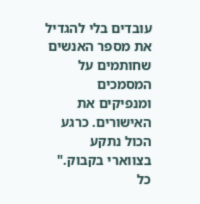עובדים בלי להגדיל את מספר האנשים שחותמים על המסמכים ומנפיקים את האישורים. כרגע הכול נתקע בצווארי בקבוק."
כל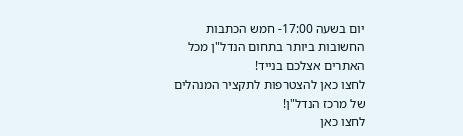יום בשעה 17:00- חמש הכתבות החשובות ביותר בתחום הנדל"ן מכל האתרים אצלכם בנייד!
לחצו כאן להצטרפות לתקציר המנהלים של מרכז הנדל"ן!
לחצו כאן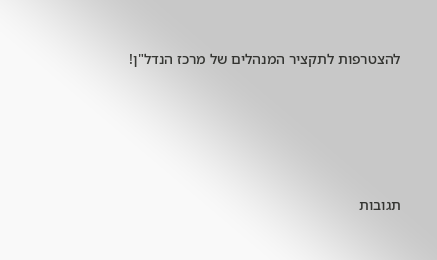להצטרפות לתקציר המנהלים של מרכז הנדל"ן!





תגובות